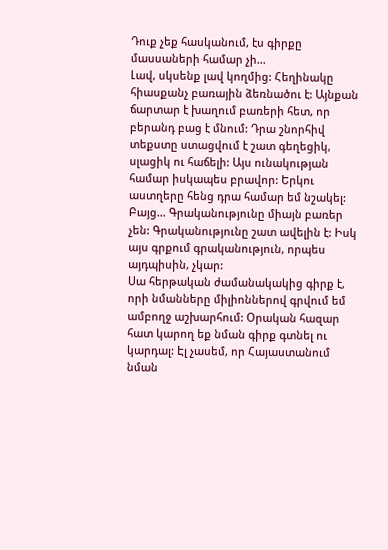Դուք չեք հասկանում, էս գիրքը մասսաների համար չի...
Լավ, սկսենք լավ կողմից: Հեղինակը հիասքանչ բառային ձեռնածու է: Այնքան ճարտար է խաղում բառերի հետ, որ բերանդ բաց է մնում: Դրա շնորհիվ տեքստը ստացվում է շատ գեղեցիկ, սլացիկ ու հաճելի: Այս ունակության համար իսկապես բրավոր: Երկու աստղերը հենց դրա համար եմ նշակել:
Բայց... Գրականությունը միայն բառեր չեն: Գրականությունը շատ ավելին է: Իսկ այս գրքում գրականություն, որպես այդպիսին, չկար:
Սա հերթական ժամանակակից գիրք է, որի նմանները միլիոններով գրվում եմ ամբողջ աշխարհում: Օրական հազար հատ կարող եք նման գիրք գտնել ու կարդալ: Էլ չասեմ, որ Հայաստանում նման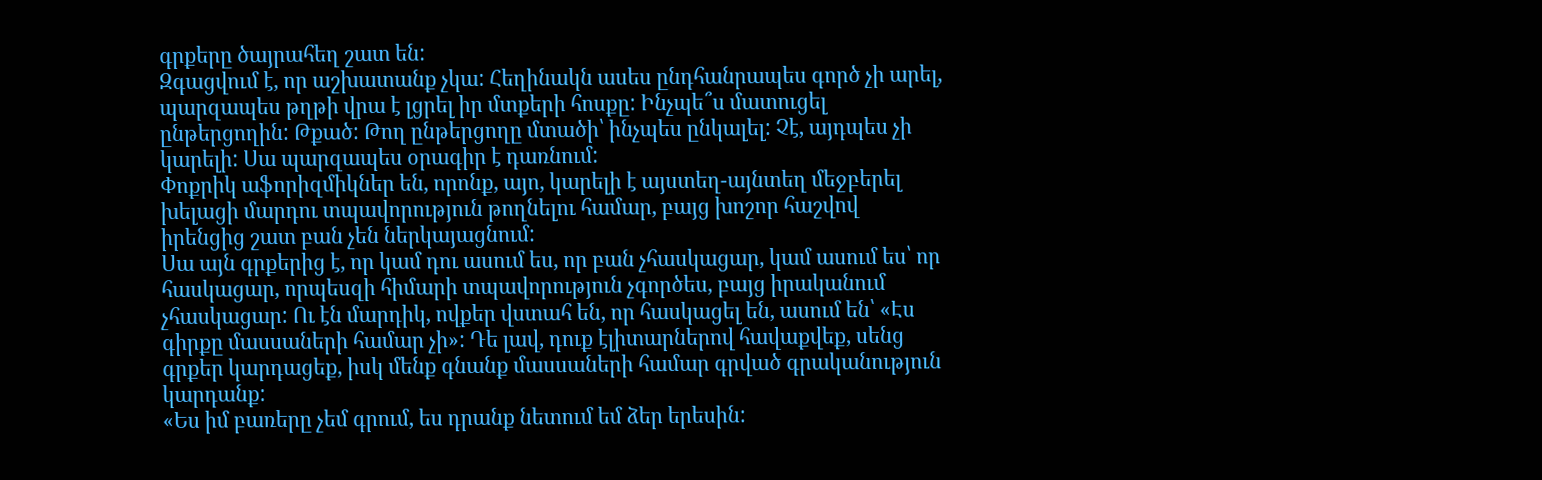գրքերը ծայրահեղ շատ են:
Զգացվում է, որ աշխատանք չկա: Հեղինակն ասես ընդհանրապես գործ չի արել, պարզապես թղթի վրա է լցրել իր մտքերի հոսքը: Ինչպե՞ս մատուցել ընթերցողին: Թքած: Թող ընթերցողը մտածի՝ ինչպես ընկալել: Չէ, այդպես չի կարելի: Սա պարզապես օրագիր է դառնում:
Փոքրիկ աֆորիզմիկներ են, որոնք, այո, կարելի է այստեղ-այնտեղ մեջբերել խելացի մարդու տպավորություն թողնելու համար, բայց խոշոր հաշվով իրենցից շատ բան չեն ներկայացնում:
Սա այն գրքերից է, որ կամ դու ասում ես, որ բան չհասկացար, կամ ասում ես՝ որ հասկացար, որպեսզի հիմարի տպավորություն չգործես, բայց իրականում չհասկացար: Ու էն մարդիկ, ովքեր վստահ են, որ հասկացել են, ասում են՝ «Էս գիրքը մասսաների համար չի»: Դե լավ, դուք էլիտարներով հավաքվեք, սենց գրքեր կարդացեք, իսկ մենք գնանք մասսաների համար գրված գրականություն կարդանք:
«Ես իմ բառերը չեմ գրում, ես դրանք նետում եմ ձեր երեսին: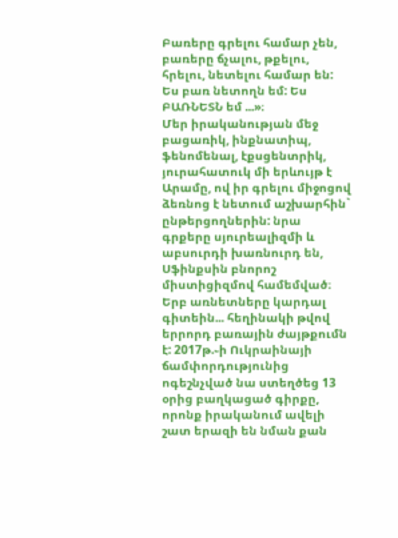Բառերը գրելու համար չեն, բառերը ճչալու, թքելու, հրելու, նետելու համար են: Ես բառ նետողն եմ: Ես ԲԱՌՆԵՏՆ եմ ...»։
Մեր իրականության մեջ բացառիկ, ինքնատիպ, ֆենոմենալ, էքսցենտրիկ, յուրահատուկ մի երևույթ է Արամը, ով իր գրելու միջոցով ձեռնոց է նետում աշխարհին` ընթերցողներին: նրա գրքերը սյուրեալիզմի և աբսուրդի խառնուրդ են, Սֆինքսին բնորոշ միստիցիզմով համեմված։
Երբ առնետները կարդալ գիտեին... հեղինակի թվով երրորդ բառային ժայթքումն է: 2017թ.֊ի Ուկրաինայի ճամփորդությունից ոգեշնչված նա ստեղծեց 13 օրից բաղկացած գիրքը, որոնք իրականում ավելի շատ երազի են նման քան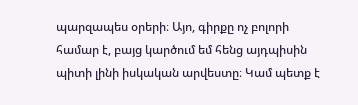պարզապես օրերի։ Այո, գիրքը ոչ բոլորի համար է, բայց կարծում եմ հենց այդպիսին պիտի լինի իսկական արվեստը։ Կամ պետք է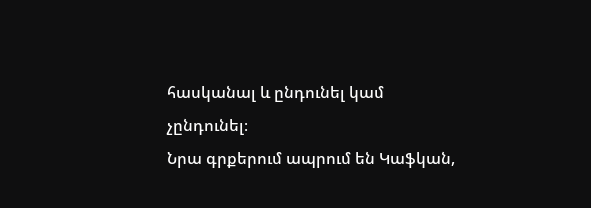հասկանալ և ընդունել կամ չընդունել։
Նրա գրքերում ապրում են Կաֆկան,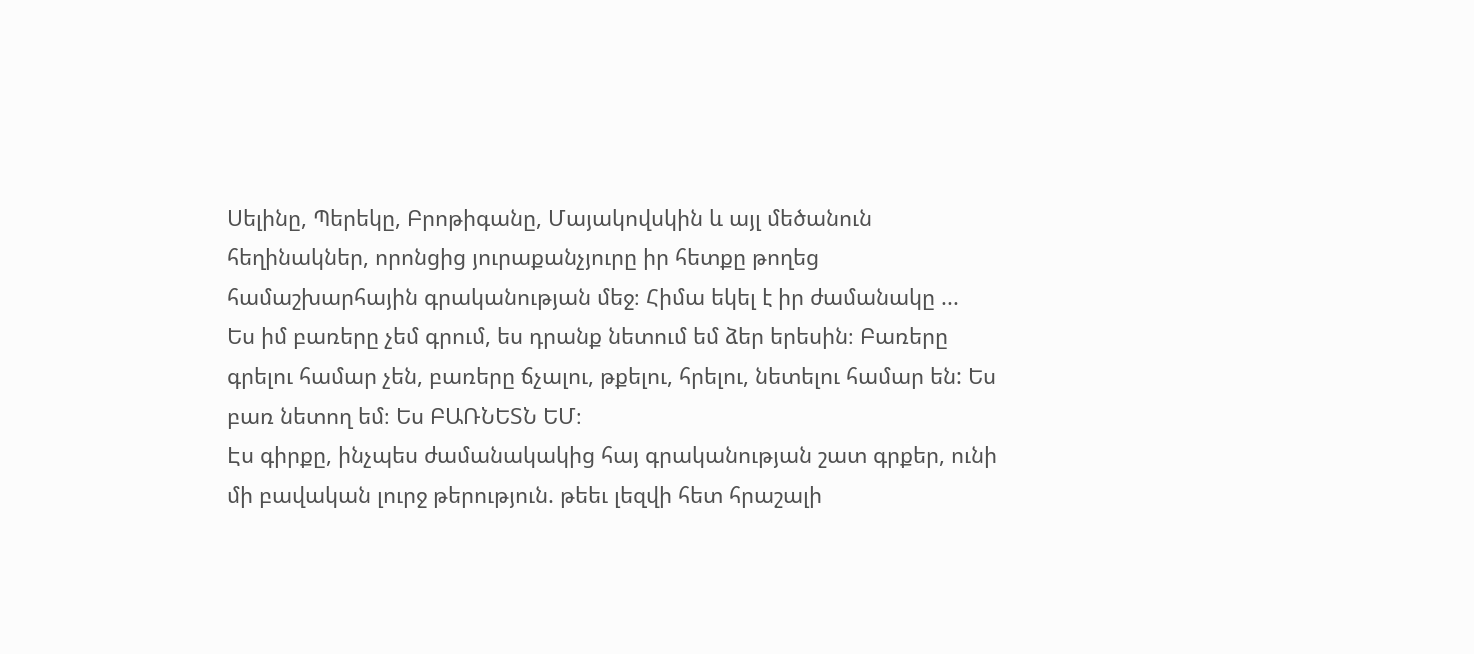Սելինը, Պերեկը, Բրոթիգանը, Մայակովսկին և այլ մեծանուն հեղինակներ, որոնցից յուրաքանչյուրը իր հետքը թողեց համաշխարհային գրականության մեջ։ Հիմա եկել է իր ժամանակը ...
Ես իմ բառերը չեմ գրում, ես դրանք նետում եմ ձեր երեսին։ Բառերը գրելու համար չեն, բառերը ճչալու, թքելու, հրելու, նետելու համար են: Ես բառ նետող եմ։ Ես ԲԱՌՆԵՏՆ ԵՄ։
Էս գիրքը, ինչպես ժամանակակից հայ գրականության շատ գրքեր, ունի մի բավական լուրջ թերություն. թեեւ լեզվի հետ հրաշալի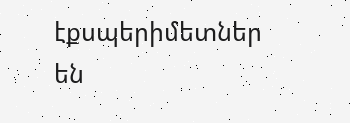էքսպերիմետներ են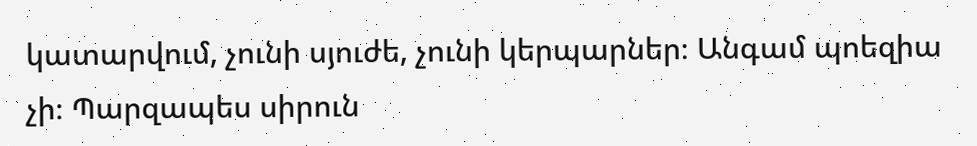կատարվում, չունի սյուժե, չունի կերպարներ։ Անգամ պոեզիա չի։ Պարզապես սիրուն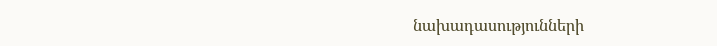նախադասությունների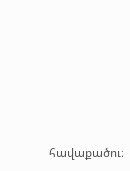հավաքածու։